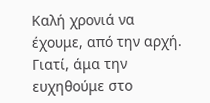Καλή χρονιά να έχουμε, από την αρχή. Γιατί, άμα την ευχηθούμε στο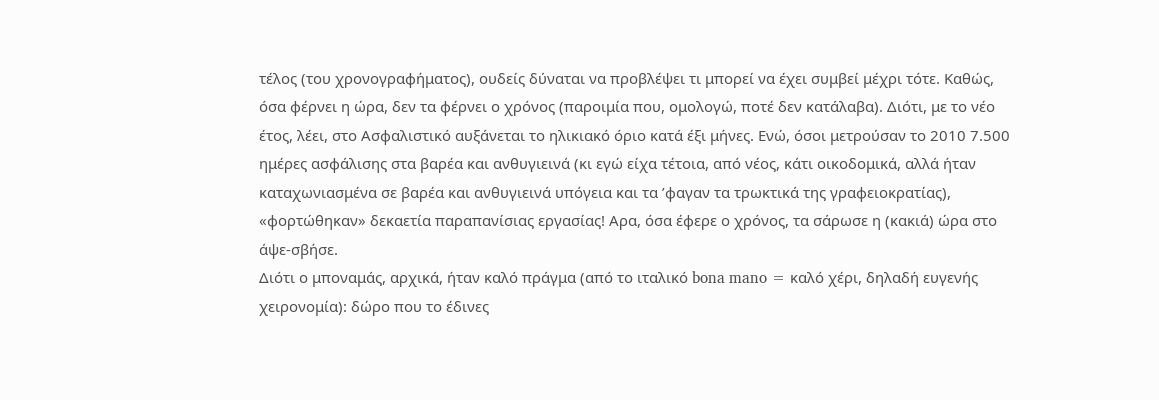τέλος (του χρονογραφήματος), ουδείς δύναται να προβλέψει τι μπορεί να έχει συμβεί μέχρι τότε. Καθώς, όσα φέρνει η ώρα, δεν τα φέρνει ο χρόνος (παροιμία που, ομολογώ, ποτέ δεν κατάλαβα). Διότι, με το νέο έτος, λέει, στο Ασφαλιστικό αυξάνεται το ηλικιακό όριο κατά έξι μήνες. Ενώ, όσοι μετρούσαν το 2010 7.500 ημέρες ασφάλισης στα βαρέα και ανθυγιεινά (κι εγώ είχα τέτοια, από νέος, κάτι οικοδομικά, αλλά ήταν καταχωνιασμένα σε βαρέα και ανθυγιεινά υπόγεια και τα ’φαγαν τα τρωκτικά της γραφειοκρατίας), «φορτώθηκαν» δεκαετία παραπανίσιας εργασίας! Αρα, όσα έφερε ο χρόνος, τα σάρωσε η (κακιά) ώρα στο άψε-σβήσε.
Διότι ο μποναμάς, αρχικά, ήταν καλό πράγμα (από το ιταλικό bona mano = καλό χέρι, δηλαδή ευγενής χειρονομία): δώρο που το έδινες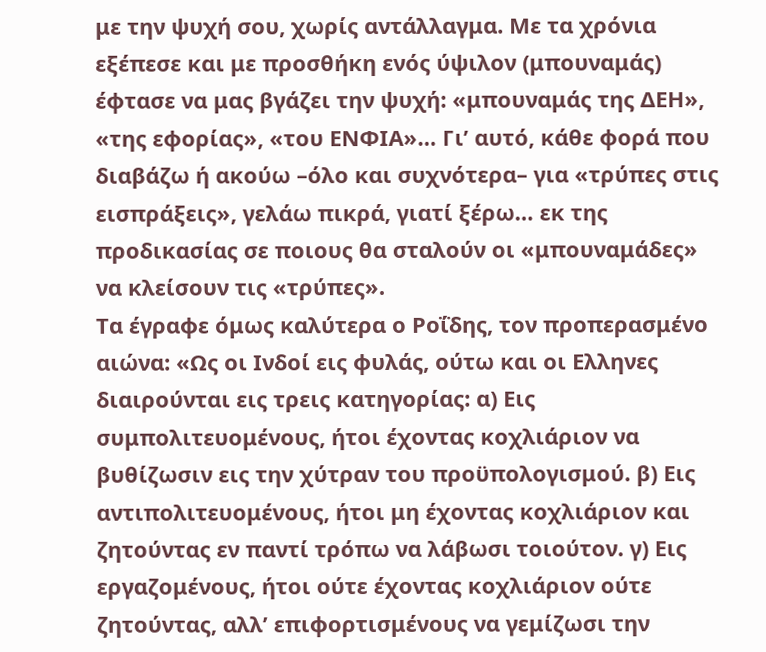με την ψυχή σου, χωρίς αντάλλαγμα. Με τα χρόνια εξέπεσε και με προσθήκη ενός ύψιλον (μπουναμάς) έφτασε να μας βγάζει την ψυχή: «μπουναμάς της ΔΕΗ», «της εφορίας», «του ΕΝΦΙΑ»… Γι’ αυτό, κάθε φορά που διαβάζω ή ακούω –όλο και συχνότερα– για «τρύπες στις εισπράξεις», γελάω πικρά, γιατί ξέρω… εκ της προδικασίας σε ποιους θα σταλούν οι «μπουναμάδες» να κλείσουν τις «τρύπες».
Τα έγραφε όμως καλύτερα ο Ροΐδης, τον προπερασμένο αιώνα: «Ως οι Ινδοί εις φυλάς, ούτω και οι Ελληνες διαιρούνται εις τρεις κατηγορίας: α) Εις συμπολιτευομένους, ήτοι έχοντας κοχλιάριον να βυθίζωσιν εις την χύτραν του προϋπολογισμού. β) Εις αντιπολιτευομένους, ήτοι μη έχοντας κοχλιάριον και ζητούντας εν παντί τρόπω να λάβωσι τοιούτον. γ) Εις εργαζομένους, ήτοι ούτε έχοντας κοχλιάριον ούτε ζητούντας, αλλ’ επιφορτισμένους να γεμίζωσι την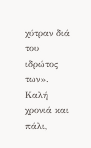χύτραν διά του ιδρώτος των».
Καλή χρονιά και πάλι,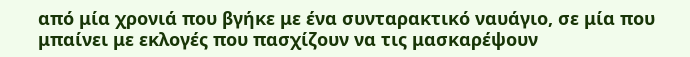από μία χρονιά που βγήκε με ένα συνταρακτικό ναυάγιο, σε μία που μπαίνει με εκλογές που πασχίζουν να τις μασκαρέψουν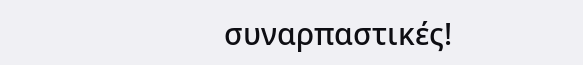συναρπαστικές!